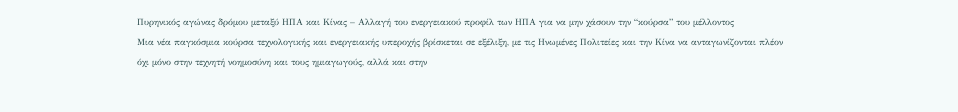Πυρηνικός αγώνας δρόμου μεταξύ ΗΠΑ και Κίνας – Αλλαγή του ενεργειακού προφίλ των ΗΠΑ για να μην χάσουν την “κούρσα” του μέλλοντος
Μια νέα παγκόσμια κούρσα τεχνολογικής και ενεργειακής υπεροχής βρίσκεται σε εξέλιξη, με τις Ηνωμένες Πολιτείες και την Κίνα να ανταγωνίζονται πλέον όχι μόνο στην τεχνητή νοημοσύνη και τους ημιαγωγούς, αλλά και στην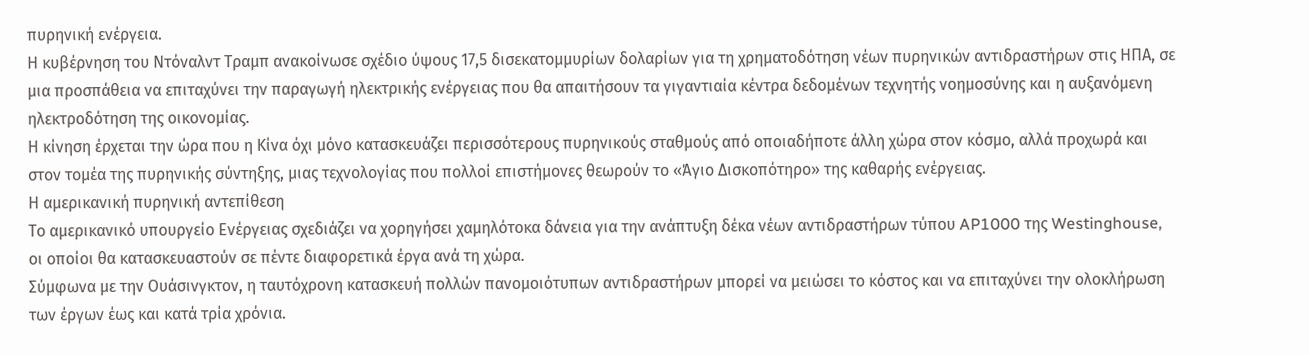πυρηνική ενέργεια.
Η κυβέρνηση του Ντόναλντ Τραμπ ανακοίνωσε σχέδιο ύψους 17,5 δισεκατομμυρίων δολαρίων για τη χρηματοδότηση νέων πυρηνικών αντιδραστήρων στις ΗΠΑ, σε μια προσπάθεια να επιταχύνει την παραγωγή ηλεκτρικής ενέργειας που θα απαιτήσουν τα γιγαντιαία κέντρα δεδομένων τεχνητής νοημοσύνης και η αυξανόμενη ηλεκτροδότηση της οικονομίας.
Η κίνηση έρχεται την ώρα που η Κίνα όχι μόνο κατασκευάζει περισσότερους πυρηνικούς σταθμούς από οποιαδήποτε άλλη χώρα στον κόσμο, αλλά προχωρά και στον τομέα της πυρηνικής σύντηξης, μιας τεχνολογίας που πολλοί επιστήμονες θεωρούν το «Άγιο Δισκοπότηρο» της καθαρής ενέργειας.
Η αμερικανική πυρηνική αντεπίθεση
Το αμερικανικό υπουργείο Ενέργειας σχεδιάζει να χορηγήσει χαμηλότοκα δάνεια για την ανάπτυξη δέκα νέων αντιδραστήρων τύπου AP1000 της Westinghouse, οι οποίοι θα κατασκευαστούν σε πέντε διαφορετικά έργα ανά τη χώρα.
Σύμφωνα με την Ουάσινγκτον, η ταυτόχρονη κατασκευή πολλών πανομοιότυπων αντιδραστήρων μπορεί να μειώσει το κόστος και να επιταχύνει την ολοκλήρωση των έργων έως και κατά τρία χρόνια.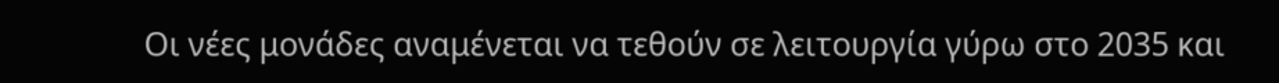Οι νέες μονάδες αναμένεται να τεθούν σε λειτουργία γύρω στο 2035 και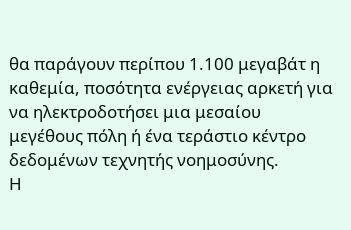θα παράγουν περίπου 1.100 μεγαβάτ η καθεμία, ποσότητα ενέργειας αρκετή για να ηλεκτροδοτήσει μια μεσαίου μεγέθους πόλη ή ένα τεράστιο κέντρο δεδομένων τεχνητής νοημοσύνης.
Η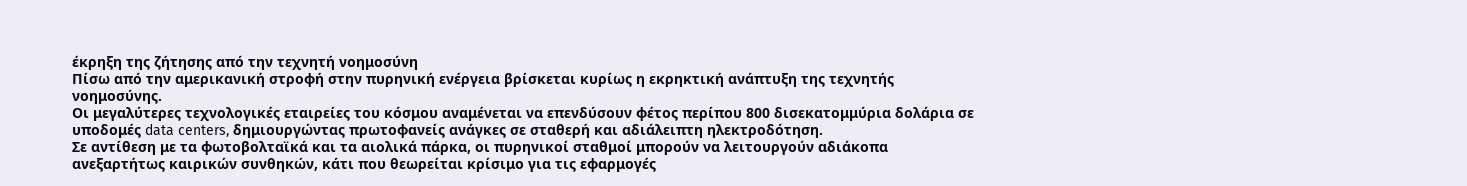έκρηξη της ζήτησης από την τεχνητή νοημοσύνη
Πίσω από την αμερικανική στροφή στην πυρηνική ενέργεια βρίσκεται κυρίως η εκρηκτική ανάπτυξη της τεχνητής νοημοσύνης.
Οι μεγαλύτερες τεχνολογικές εταιρείες του κόσμου αναμένεται να επενδύσουν φέτος περίπου 800 δισεκατομμύρια δολάρια σε υποδομές data centers, δημιουργώντας πρωτοφανείς ανάγκες σε σταθερή και αδιάλειπτη ηλεκτροδότηση.
Σε αντίθεση με τα φωτοβολταϊκά και τα αιολικά πάρκα, οι πυρηνικοί σταθμοί μπορούν να λειτουργούν αδιάκοπα ανεξαρτήτως καιρικών συνθηκών, κάτι που θεωρείται κρίσιμο για τις εφαρμογές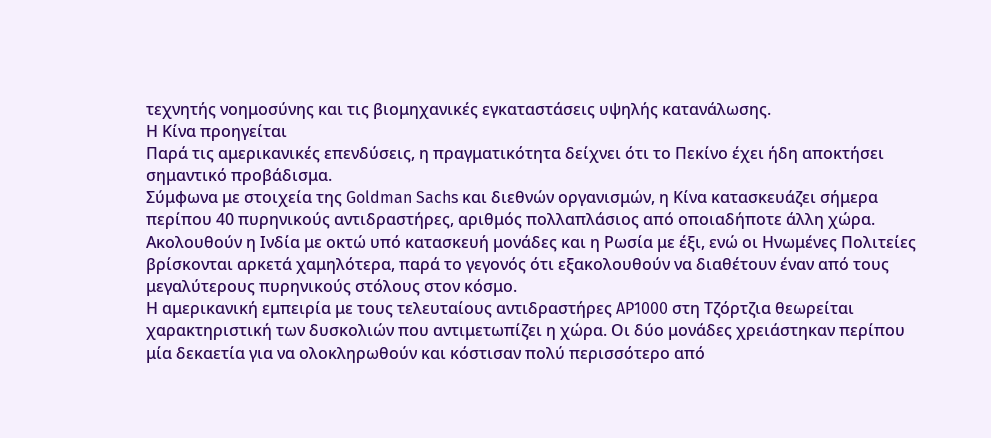τεχνητής νοημοσύνης και τις βιομηχανικές εγκαταστάσεις υψηλής κατανάλωσης.
Η Κίνα προηγείται
Παρά τις αμερικανικές επενδύσεις, η πραγματικότητα δείχνει ότι το Πεκίνο έχει ήδη αποκτήσει σημαντικό προβάδισμα.
Σύμφωνα με στοιχεία της Goldman Sachs και διεθνών οργανισμών, η Κίνα κατασκευάζει σήμερα περίπου 40 πυρηνικούς αντιδραστήρες, αριθμός πολλαπλάσιος από οποιαδήποτε άλλη χώρα.
Ακολουθούν η Ινδία με οκτώ υπό κατασκευή μονάδες και η Ρωσία με έξι, ενώ οι Ηνωμένες Πολιτείες βρίσκονται αρκετά χαμηλότερα, παρά το γεγονός ότι εξακολουθούν να διαθέτουν έναν από τους μεγαλύτερους πυρηνικούς στόλους στον κόσμο.
Η αμερικανική εμπειρία με τους τελευταίους αντιδραστήρες AP1000 στη Τζόρτζια θεωρείται χαρακτηριστική των δυσκολιών που αντιμετωπίζει η χώρα. Οι δύο μονάδες χρειάστηκαν περίπου μία δεκαετία για να ολοκληρωθούν και κόστισαν πολύ περισσότερο από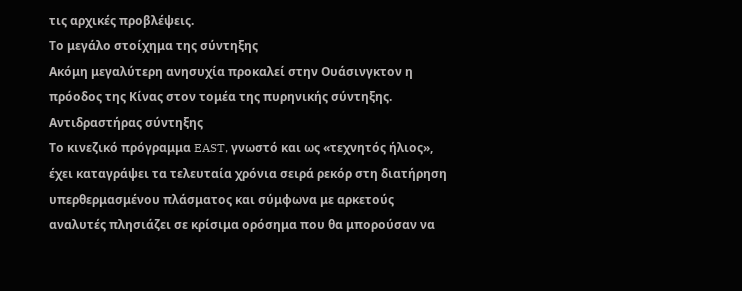τις αρχικές προβλέψεις.
Το μεγάλο στοίχημα της σύντηξης
Ακόμη μεγαλύτερη ανησυχία προκαλεί στην Ουάσινγκτον η πρόοδος της Κίνας στον τομέα της πυρηνικής σύντηξης.
Αντιδραστήρας σύντηξης
Το κινεζικό πρόγραμμα EAST, γνωστό και ως «τεχνητός ήλιος», έχει καταγράψει τα τελευταία χρόνια σειρά ρεκόρ στη διατήρηση υπερθερμασμένου πλάσματος και σύμφωνα με αρκετούς αναλυτές πλησιάζει σε κρίσιμα ορόσημα που θα μπορούσαν να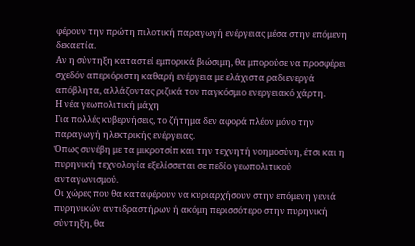φέρουν την πρώτη πιλοτική παραγωγή ενέργειας μέσα στην επόμενη δεκαετία.
Αν η σύντηξη καταστεί εμπορικά βιώσιμη, θα μπορούσε να προσφέρει σχεδόν απεριόριστη καθαρή ενέργεια με ελάχιστα ραδιενεργά απόβλητα, αλλάζοντας ριζικά τον παγκόσμιο ενεργειακό χάρτη.
Η νέα γεωπολιτική μάχη
Για πολλές κυβερνήσεις, το ζήτημα δεν αφορά πλέον μόνο την παραγωγή ηλεκτρικής ενέργειας.
Όπως συνέβη με τα μικροτσίπ και την τεχνητή νοημοσύνη, έτσι και η πυρηνική τεχνολογία εξελίσσεται σε πεδίο γεωπολιτικού ανταγωνισμού.
Οι χώρες που θα καταφέρουν να κυριαρχήσουν στην επόμενη γενιά πυρηνικών αντιδραστήρων ή ακόμη περισσότερο στην πυρηνική σύντηξη, θα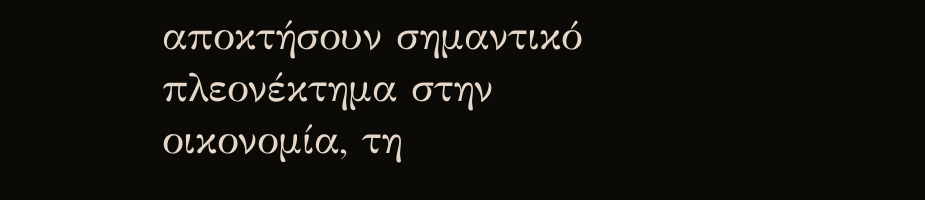αποκτήσουν σημαντικό πλεονέκτημα στην οικονομία, τη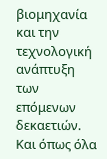βιομηχανία και την τεχνολογική ανάπτυξη των επόμενων δεκαετιών.
Και όπως όλα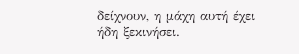δείχνουν, η μάχη αυτή έχει ήδη ξεκινήσει.